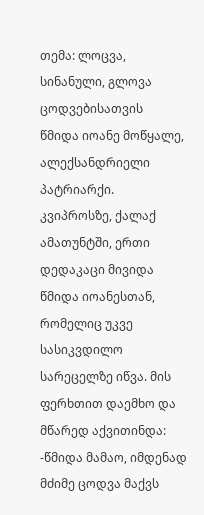თემა: ლოცვა, სინანული, გლოვა ცოდვებისათვის
წმიდა იოანე მოწყალე, ალექსანდრიელი პატრიარქი.
კვიპროსზე, ქალაქ ამათუნტში, ერთი დედაკაცი მივიდა წმიდა იოანესთან, რომელიც უკვე სასიკვდილო სარეცელზე იწვა. მის ფერხთით დაემხო და მწარედ აქვითინდა:
-წმიდა მამაო, იმდენად მძიმე ცოდვა მაქვს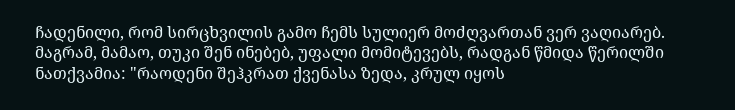ჩადენილი, რომ სირცხვილის გამო ჩემს სულიერ მოძღვართან ვერ ვაღიარებ. მაგრამ, მამაო, თუკი შენ ინებებ, უფალი მომიტევებს, რადგან წმიდა წერილში ნათქვამია: "რაოდენი შეჰკრათ ქვენასა ზედა, კრულ იყოს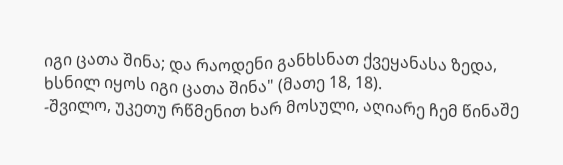იგი ცათა შინა; და რაოდენი განხსნათ ქვეყანასა ზედა, ხსნილ იყოს იგი ცათა შინა" (მათე 18, 18).
-შვილო, უკეთუ რწმენით ხარ მოსული, აღიარე ჩემ წინაშე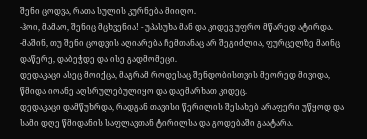შენი ცოდვა, რათა სულის კურნება მიიღო.
-ჰოი, მამაო, შენიც მცხვენია! - უპასუხა მან და კიდევ უფრო მწარედ ატირდა.
-მაშინ, თუ შენი ცოდვის აღიარება ჩემთანაც არ შეგიძლია, ფურცელზე მაინც დაწერე, დაბეჭდე და ისე გადმომეცი.
დედაკაცი ასეც მოიქცა, მაგრამ როდესაც შენდობისთვის მეორედ მივიდა, წმიდა იოანე აღსრულებულიყო და დაემარხათ კიდეც.
დედაკაცი დამწუხრდა, რადგან თავისი წერილის შესახებ არაფერი უწყოდ და სამი დღე წმიდანის საფლავთან ტირილსა და გოდებაში გაატარა.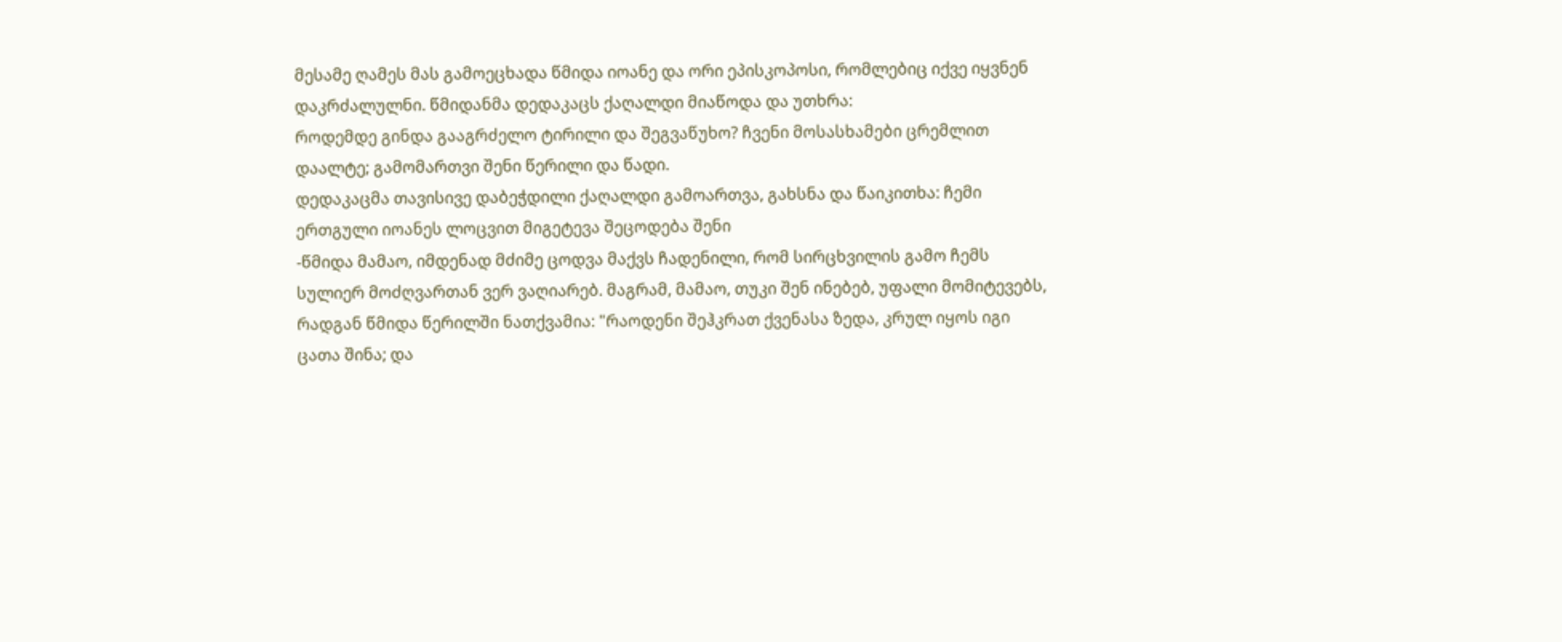მესამე ღამეს მას გამოეცხადა წმიდა იოანე და ორი ეპისკოპოსი, რომლებიც იქვე იყვნენ დაკრძალულნი. წმიდანმა დედაკაცს ქაღალდი მიაწოდა და უთხრა:
როდემდე გინდა გააგრძელო ტირილი და შეგვაწუხო? ჩვენი მოსასხამები ცრემლით დაალტე; გამომართვი შენი წერილი და წადი.
დედაკაცმა თავისივე დაბეჭდილი ქაღალდი გამოართვა, გახსნა და წაიკითხა: ჩემი ერთგული იოანეს ლოცვით მიგეტევა შეცოდება შენი
-წმიდა მამაო, იმდენად მძიმე ცოდვა მაქვს ჩადენილი, რომ სირცხვილის გამო ჩემს სულიერ მოძღვართან ვერ ვაღიარებ. მაგრამ, მამაო, თუკი შენ ინებებ, უფალი მომიტევებს, რადგან წმიდა წერილში ნათქვამია: "რაოდენი შეჰკრათ ქვენასა ზედა, კრულ იყოს იგი ცათა შინა; და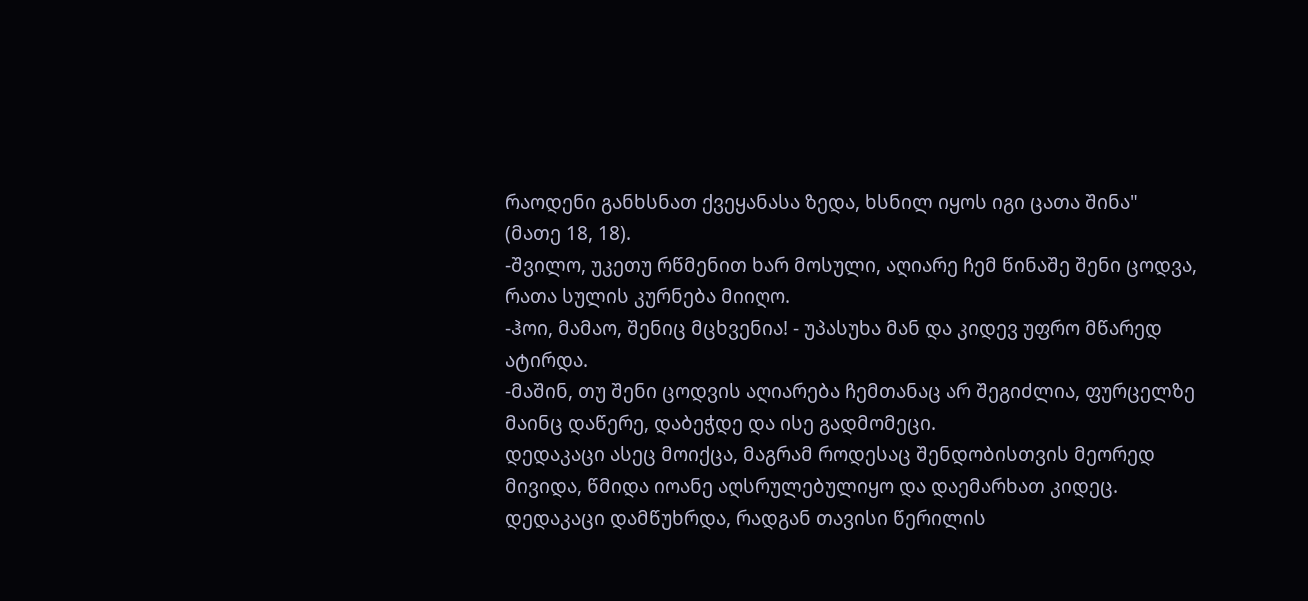რაოდენი განხსნათ ქვეყანასა ზედა, ხსნილ იყოს იგი ცათა შინა" (მათე 18, 18).
-შვილო, უკეთუ რწმენით ხარ მოსული, აღიარე ჩემ წინაშე შენი ცოდვა, რათა სულის კურნება მიიღო.
-ჰოი, მამაო, შენიც მცხვენია! - უპასუხა მან და კიდევ უფრო მწარედ ატირდა.
-მაშინ, თუ შენი ცოდვის აღიარება ჩემთანაც არ შეგიძლია, ფურცელზე მაინც დაწერე, დაბეჭდე და ისე გადმომეცი.
დედაკაცი ასეც მოიქცა, მაგრამ როდესაც შენდობისთვის მეორედ მივიდა, წმიდა იოანე აღსრულებულიყო და დაემარხათ კიდეც.
დედაკაცი დამწუხრდა, რადგან თავისი წერილის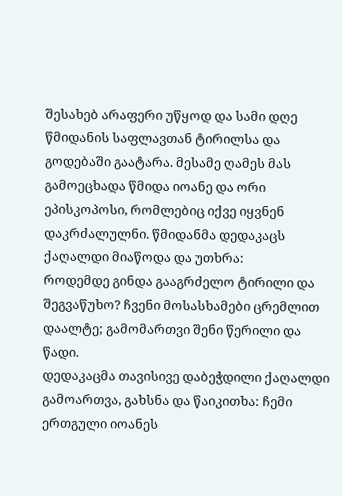შესახებ არაფერი უწყოდ და სამი დღე წმიდანის საფლავთან ტირილსა და გოდებაში გაატარა. მესამე ღამეს მას გამოეცხადა წმიდა იოანე და ორი ეპისკოპოსი, რომლებიც იქვე იყვნენ დაკრძალულნი. წმიდანმა დედაკაცს ქაღალდი მიაწოდა და უთხრა:
როდემდე გინდა გააგრძელო ტირილი და შეგვაწუხო? ჩვენი მოსასხამები ცრემლით დაალტე; გამომართვი შენი წერილი და წადი.
დედაკაცმა თავისივე დაბეჭდილი ქაღალდი გამოართვა, გახსნა და წაიკითხა: ჩემი ერთგული იოანეს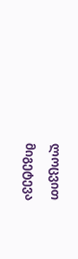ლოცვით მიგეტევა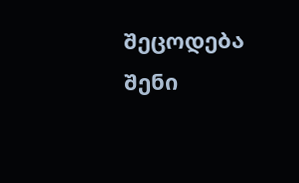შეცოდება შენი